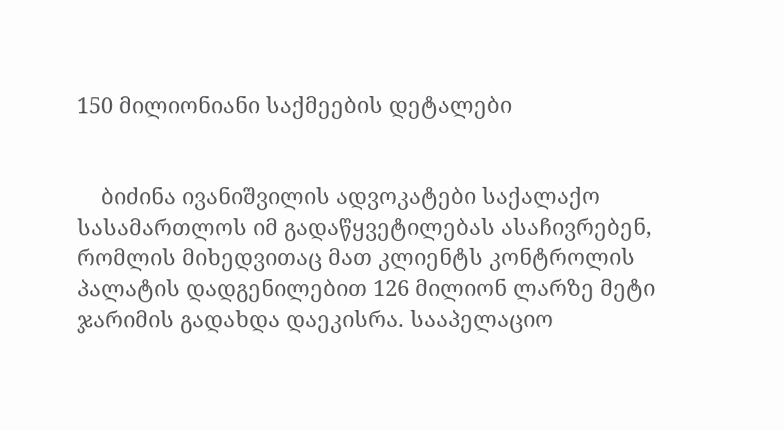150 მილიონიანი საქმეების დეტალები


    ბიძინა ივანიშვილის ადვოკატები საქალაქო სასამართლოს იმ გადაწყვეტილებას ასაჩივრებენ, რომლის მიხედვითაც მათ კლიენტს კონტროლის პალატის დადგენილებით 126 მილიონ ლარზე მეტი ჯარიმის გადახდა დაეკისრა. სააპელაციო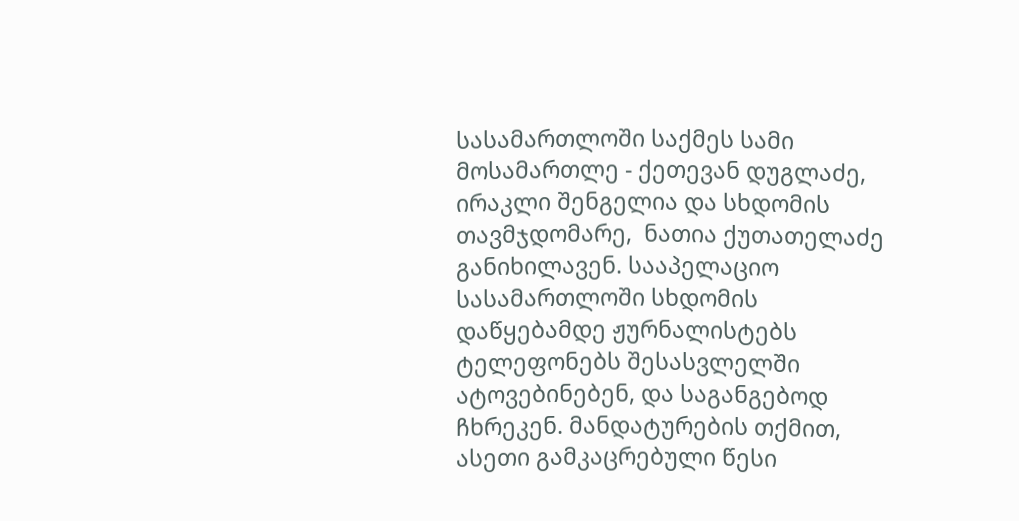სასამართლოში საქმეს სამი მოსამართლე - ქეთევან დუგლაძე, ირაკლი შენგელია და სხდომის თავმჯდომარე,  ნათია ქუთათელაძე განიხილავენ. სააპელაციო სასამართლოში სხდომის დაწყებამდე ჟურნალისტებს ტელეფონებს შესასვლელში ატოვებინებენ, და საგანგებოდ ჩხრეკენ. მანდატურების თქმით, ასეთი გამკაცრებული წესი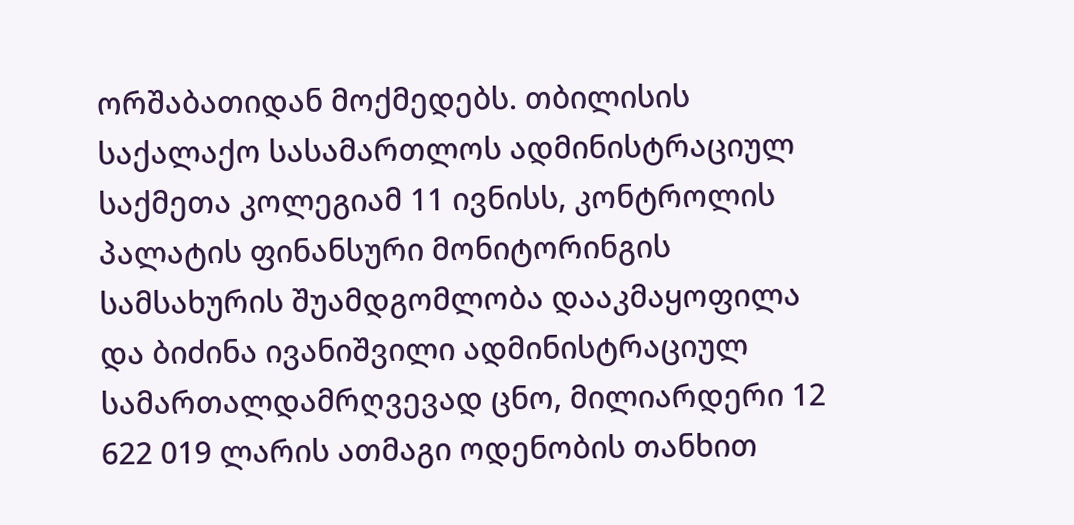ორშაბათიდან მოქმედებს. თბილისის საქალაქო სასამართლოს ადმინისტრაციულ საქმეთა კოლეგიამ 11 ივნისს, კონტროლის პალატის ფინანსური მონიტორინგის სამსახურის შუამდგომლობა დააკმაყოფილა და ბიძინა ივანიშვილი ადმინისტრაციულ სამართალდამრღვევად ცნო, მილიარდერი 12 622 019 ლარის ათმაგი ოდენობის თანხით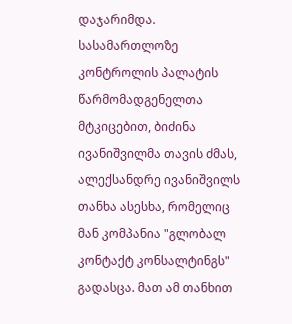დაჯარიმდა. სასამართლოზე კონტროლის პალატის წარმომადგენელთა მტკიცებით, ბიძინა ივანიშვილმა თავის ძმას, ალექსანდრე ივანიშვილს თანხა ასესხა, რომელიც მან კომპანია "გლობალ კონტაქტ კონსალტინგს"  გადასცა. მათ ამ თანხით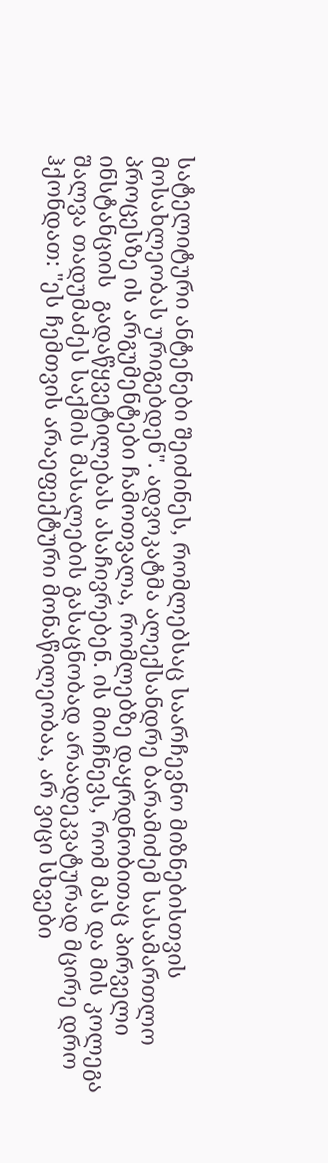სატელიტური ანტენები შეიძინეს, რომლებსაც საარჩევნო მიზნებისთვის მოსახლეობას ურიგებდენ". ადვოკატმა ალექსანდრე ბარამიძემ სასამართლო პროცესზე ის არგუმენტები ჩამოთვალა, რომლებზე დაყრდნობითაც პირველი ინსტანციის  გადაწყვეტილებას ასაჩივრებენ. ის მიიჩნევს, რომ მას და მის კოლეგა შალვა თადუმაძეს საქმის მასალების გასაცნობად არაადეკვატურად მცირე დრო ჰქონდათ: "ეს ჩემთვის არაეფექტური მონაწილეობაა, არ ვიცი სხვები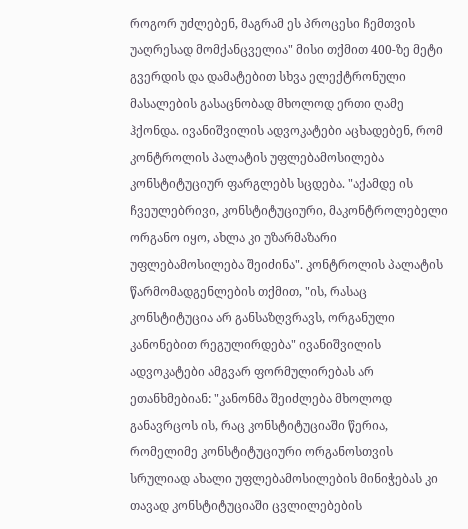როგორ უძლებენ, მაგრამ ეს პროცესი ჩემთვის უაღრესად მომქანცველია" მისი თქმით 400-ზე მეტი გვერდის და დამატებით სხვა ელექტრონული მასალების გასაცნობად მხოლოდ ერთი ღამე ჰქონდა. ივანიშვილის ადვოკატები აცხადებენ, რომ კონტროლის პალატის უფლებამოსილება კონსტიტუციურ ფარგლებს სცდება. "აქამდე ის ჩვეულებრივი, კონსტიტუციური, მაკონტროლებელი ორგანო იყო, ახლა კი უზარმაზარი უფლებამოსილება შეიძინა". კონტროლის პალატის წარმომადგენლების თქმით, "ის, რასაც კონსტიტუცია არ განსაზღვრავს, ორგანული კანონებით რეგულირდება" ივანიშვილის ადვოკატები ამგვარ ფორმულირებას არ ეთანხმებიან: "კანონმა შეიძლება მხოლოდ განავრცოს ის, რაც კონსტიტუციაში წერია, რომელიმე კონსტიტუციური ორგანოსთვის სრულიად ახალი უფლებამოსილების მინიჭებას კი თავად კონსტიტუციაში ცვლილებების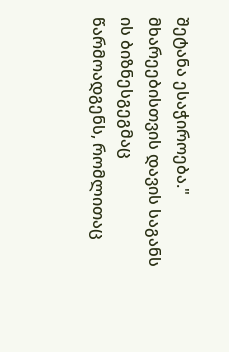შეტანა ესაჭიროება." მხარეებისთვის დავის საგანს ის ბიზნესგეგმაც წარმოადგენს, რომლითაც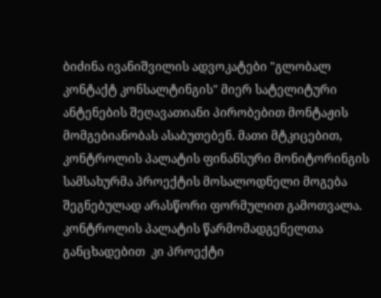ბიძინა ივანიშვილის ადვოკატები "გლობალ კონტაქტ კონსალტინგის" მიერ სატელიტური ანტენების შეღავათიანი პირობებით მონტაჟის მომგებიანობას ასაბუთებენ. მათი მტკიცებით, კონტროლის პალატის ფინანსური მონიტორინგის სამსახურმა პროექტის მოსალოდნელი მოგება  შეგნებულად არასწორი ფორმულით გამოთვალა. კონტროლის პალატის წარმომადგენელთა განცხადებით  კი პროექტი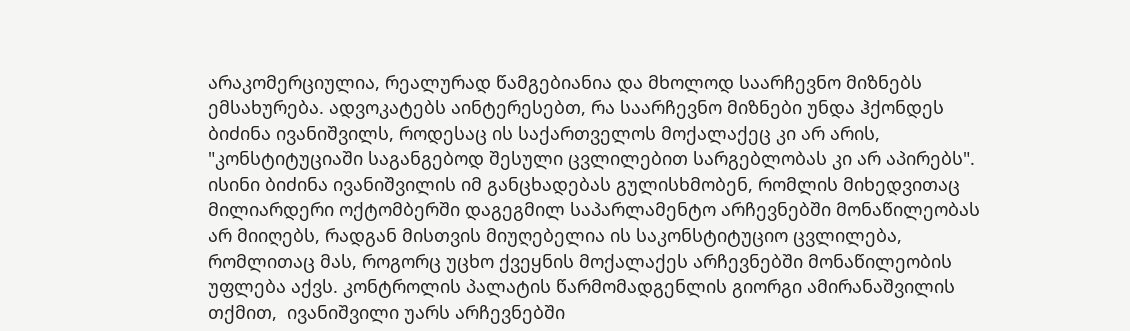არაკომერციულია, რეალურად წამგებიანია და მხოლოდ საარჩევნო მიზნებს ემსახურება. ადვოკატებს აინტერესებთ, რა საარჩევნო მიზნები უნდა ჰქონდეს ბიძინა ივანიშვილს, როდესაც ის საქართველოს მოქალაქეც კი არ არის, "კონსტიტუციაში საგანგებოდ შესული ცვლილებით სარგებლობას კი არ აპირებს". ისინი ბიძინა ივანიშვილის იმ განცხადებას გულისხმობენ, რომლის მიხედვითაც მილიარდერი ოქტომბერში დაგეგმილ საპარლამენტო არჩევნებში მონაწილეობას არ მიიღებს, რადგან მისთვის მიუღებელია ის საკონსტიტუციო ცვლილება, რომლითაც მას, როგორც უცხო ქვეყნის მოქალაქეს არჩევნებში მონაწილეობის უფლება აქვს. კონტროლის პალატის წარმომადგენლის გიორგი ამირანაშვილის თქმით,  ივანიშვილი უარს არჩევნებში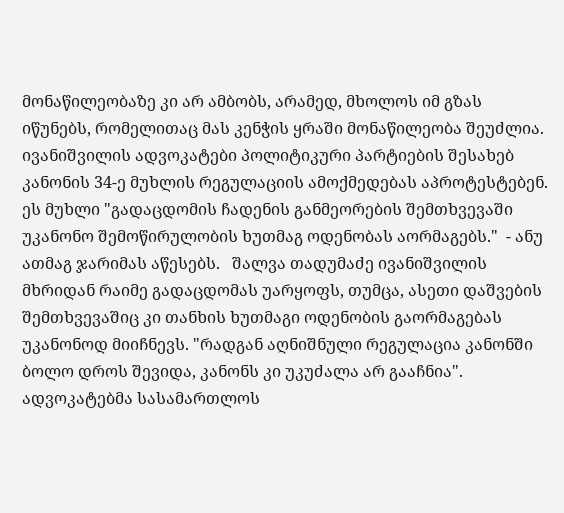მონაწილეობაზე კი არ ამბობს, არამედ, მხოლოს იმ გზას იწუნებს, რომელითაც მას კენჭის ყრაში მონაწილეობა შეუძლია. ივანიშვილის ადვოკატები პოლიტიკური პარტიების შესახებ კანონის 34-ე მუხლის რეგულაციის ამოქმედებას აპროტესტებენ. ეს მუხლი "გადაცდომის ჩადენის განმეორების შემთხვევაში უკანონო შემოწირულობის ხუთმაგ ოდენობას აორმაგებს."  - ანუ ათმაგ ჯარიმას აწესებს.   შალვა თადუმაძე ივანიშვილის მხრიდან რაიმე გადაცდომას უარყოფს, თუმცა, ასეთი დაშვების შემთხვევაშიც კი თანხის ხუთმაგი ოდენობის გაორმაგებას უკანონოდ მიიჩნევს. "რადგან აღნიშნული რეგულაცია კანონში ბოლო დროს შევიდა, კანონს კი უკუძალა არ გააჩნია". ადვოკატებმა სასამართლოს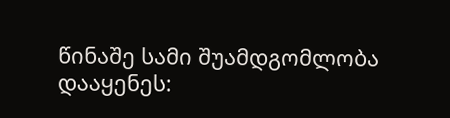წინაშე სამი შუამდგომლობა დააყენეს: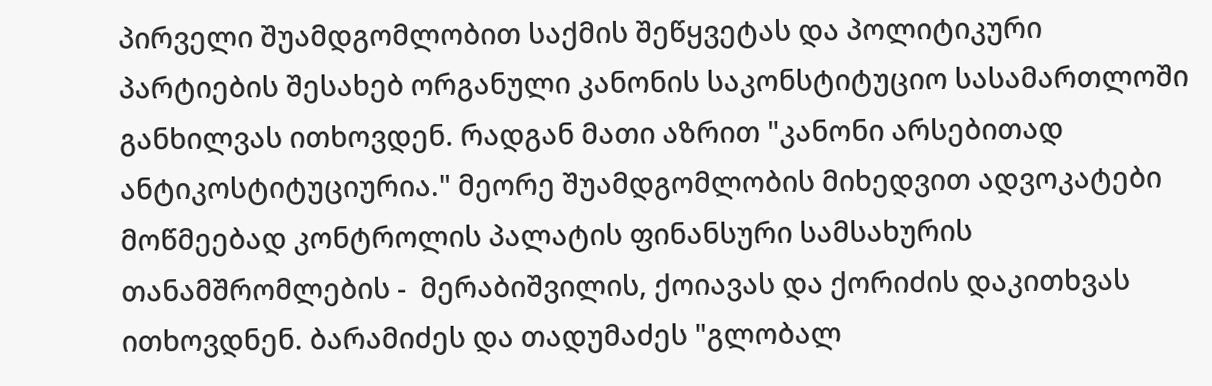პირველი შუამდგომლობით საქმის შეწყვეტას და პოლიტიკური პარტიების შესახებ ორგანული კანონის საკონსტიტუციო სასამართლოში განხილვას ითხოვდენ. რადგან მათი აზრით "კანონი არსებითად ანტიკოსტიტუციურია." მეორე შუამდგომლობის მიხედვით ადვოკატები  მოწმეებად კონტროლის პალატის ფინანსური სამსახურის თანამშრომლების -  მერაბიშვილის, ქოიავას და ქორიძის დაკითხვას ითხოვდნენ. ბარამიძეს და თადუმაძეს "გლობალ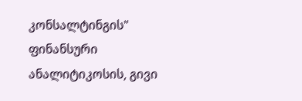კონსალტინგის" ფინანსური ანალიტიკოსის, გივი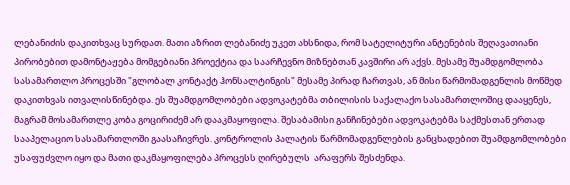ლებანიძის დაკითხვაც სურდათ. მათი აზრით ლებანიძე უკეთ ახსნიდა, რომ სატელიტური ანტენების შეღავათიანი პირობებით დამონტაჟება მომგებიანი პროექტია და საარჩევნო მიზნებთან კავშირი არ აქვს. მესამე შუამდგომლობა სასამართლო პროცესში "გლობალ კონტაქტ ჰონსალტინგის" მესამე პირად ჩართვას, ან მისი წარმომადგენლის მოწმედ დაკითხვას ითვალისწინებდა. ეს შუამდგომლობები ადვოკატებმა თბილისის საქალაქო სასამართლოშიც დააყენეს, მაგრამ მოსამართლე კობა გოცირიძემ არ დააკმაყოფილა. შესაბამისი განჩინებები ადვოკატებმა საქმესთან ერთად სააპელაციო სასამართლოში გაასაჩივრეს. კონტროლის პალატის წარმომადგენლების განცხადებით შუამდგომლობები უსაფუძვლო იყო და მათი დაკმაყოფილება პროცესს ღირებულს  არაფერს შესძენდა.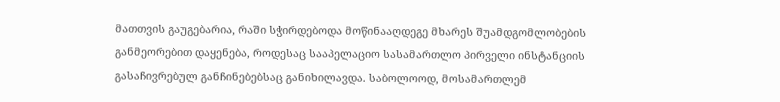მათთვის გაუგებარია, რაში სჭირდებოდა მოწინააღდეგე მხარეს შუამდგომლობების განმეორებით დაყენება, როდესაც სააპელაციო სასამართლო პირველი ინსტანციის გასაჩივრებულ განჩინებებსაც განიხილავდა. საბოლოოდ, მოსამართლემ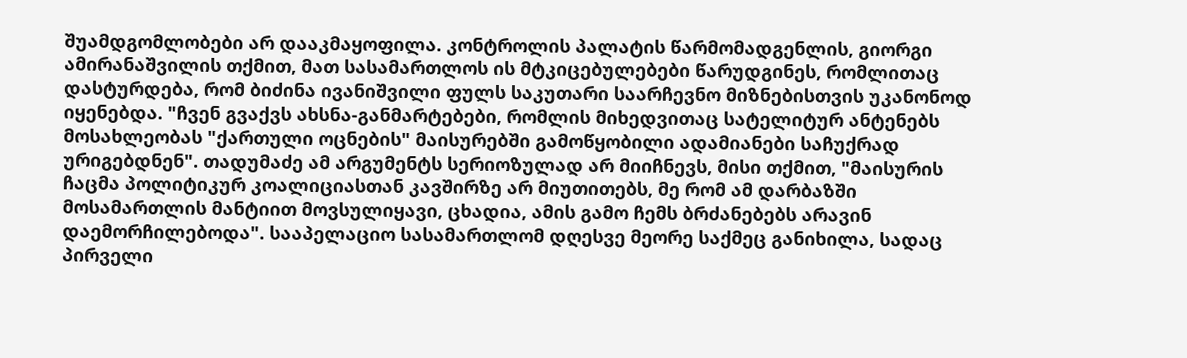შუამდგომლობები არ დააკმაყოფილა. კონტროლის პალატის წარმომადგენლის, გიორგი ამირანაშვილის თქმით, მათ სასამართლოს ის მტკიცებულებები წარუდგინეს, რომლითაც დასტურდება, რომ ბიძინა ივანიშვილი ფულს საკუთარი საარჩევნო მიზნებისთვის უკანონოდ იყენებდა. "ჩვენ გვაქვს ახსნა-განმარტებები, რომლის მიხედვითაც სატელიტურ ანტენებს მოსახლეობას "ქართული ოცნების" მაისურებში გამოწყობილი ადამიანები საჩუქრად ურიგებდნენ". თადუმაძე ამ არგუმენტს სერიოზულად არ მიიჩნევს, მისი თქმით, "მაისურის ჩაცმა პოლიტიკურ კოალიციასთან კავშირზე არ მიუთითებს, მე რომ ამ დარბაზში მოსამართლის მანტიით მოვსულიყავი, ცხადია, ამის გამო ჩემს ბრძანებებს არავინ დაემორჩილებოდა". სააპელაციო სასამართლომ დღესვე მეორე საქმეც განიხილა, სადაც პირველი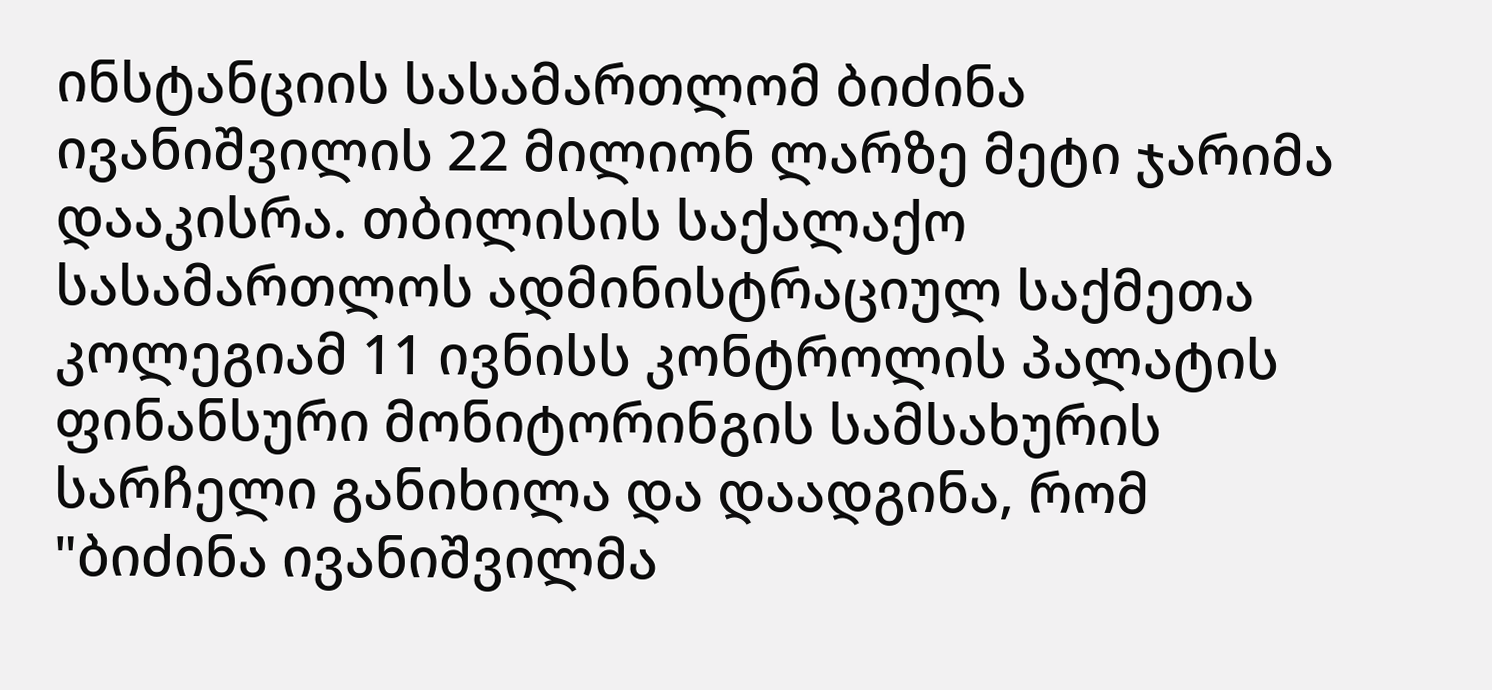ინსტანციის სასამართლომ ბიძინა ივანიშვილის 22 მილიონ ლარზე მეტი ჯარიმა დააკისრა. თბილისის საქალაქო სასამართლოს ადმინისტრაციულ საქმეთა კოლეგიამ 11 ივნისს კონტროლის პალატის ფინანსური მონიტორინგის სამსახურის სარჩელი განიხილა და დაადგინა, რომ "ბიძინა ივანიშვილმა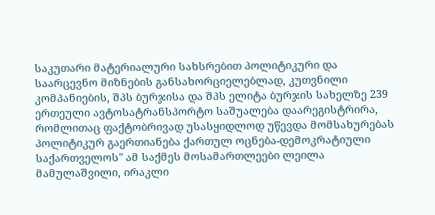საკუთარი მატერიალური სახსრებით პოლიტიკური და საარცევნო მიზნების განსახორციელებლად, კუთვნილი კომპანიების, შპს ბურჯისა და შპს ელიტა ბურჯის სახელზე 239 ერთეული ავტოსატრანსპორტო საშუალება დაარეგისტრირა, რომლითაც ფაქტობრივად უსასყიდლოდ უწევდა მომსახურებას პოლიტიკურ გაერთიანება ქართულ ოცნება-დემოკრატიული საქართველოს" ამ საქმეს მოსამართლეები ლეილა მამულაშვილი, ირაკლი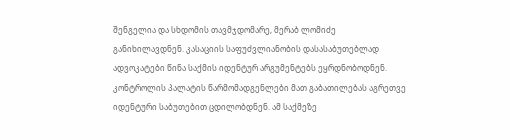შენგელია და სხდომის თავმჯდომარე, მერაბ ლომიძე განიხილავდნენ. კასაციის საფუძვლიანობის დასასაბუთებლად ადვოკატები წინა საქმის იდენტურ არგუმენტებს ეყრდნობოდნენ. კონტროლის პალატის წარმომადგენლები მათ გაბათილებას აგრეთვე იდენტური საბუთებით ცდილობდნენ. ამ საქმეზე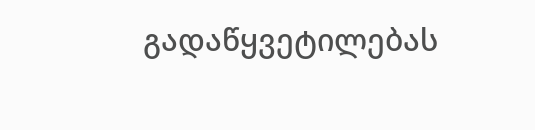გადაწყვეტილებას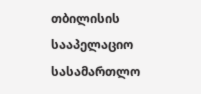თბილისის სააპელაციო სასამართლო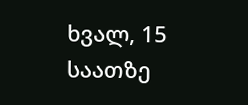ხვალ, 15 საათზე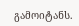გამოიტანს.